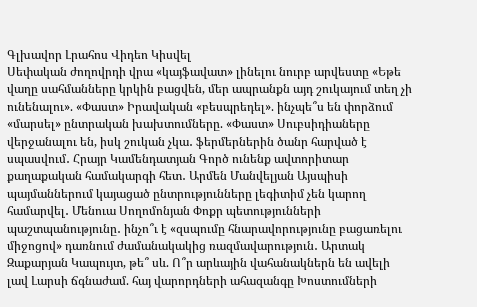Գլխավոր Լրահոս Վիդեո Կիսվել
Սեփական ժողովրդի վրա «կայֆավատ» լինելու նուրբ արվեստը «Եթե վաղը սահմանները կրկին բացվեն, մեր ապրանքն այդ շուկայում տեղ չի ունենալու». «Փաստ» Իրավական «բեսպրեդել». ինչպե՞ս են փորձում «մարսել» ընտրական խախտումները. «Փաստ» Սուբսիդիաները վերջանալու են, իսկ շուկան չկա․ ֆերմերներին ծանր հարված է սպասվում․ Հրայր Կամենդատյան Գործ ունենք ավտորիտար քաղաքական համակարգի հետ․ Արմեն Մանվելյան Այսպիսի պայմաններում կայացած ընտրությունները լեգիտիմ չեն կարող համարվել․ Մենուա Սողոմոնյան Փոքր պետությունների պաշտպանությունը․ ինչո՞ւ է «զսպումը հնարավորությունը բացառելու միջոցով» դառնում ժամանակակից ռազմավարություն․ Արտակ Զաքարյան Կապույտ, թե՞ սև. Ո՞ր արևային վահանակներն են ավելի լավ Լարսի ճգնաժամ. հայ վարորդների ահազանգը Խոստումների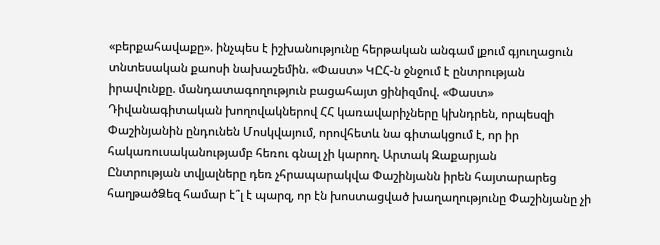«բերքահավաքը». ինչպես է իշխանությունը հերթական անգամ լքում գյուղացուն տնտեսական քաոսի նախաշեմին. «Փաստ» ԿԸՀ-ն ջնջում է ընտրության իրավունքը. մանդատագողություն բացահայտ ցինիզմով. «Փաստ» Դիվանագիտական խողովակներով ՀՀ կառավարիչները կխնդրեն, որպեսզի Փաշինյանին ընդունեն Մոսկվայում, որովհետև նա գիտակցում է, որ իր հակառուսականությամբ հեռու գնալ չի կարող. Արտակ Զաքարյան
Ընտրության տվյալները դեռ չհրապարակվա Փաշինյանն իրեն հայտարարեց հաղթածՁեզ համար է՞լ է պարզ, որ էն խոստացված խաղաղությունը Փաշինյանը չի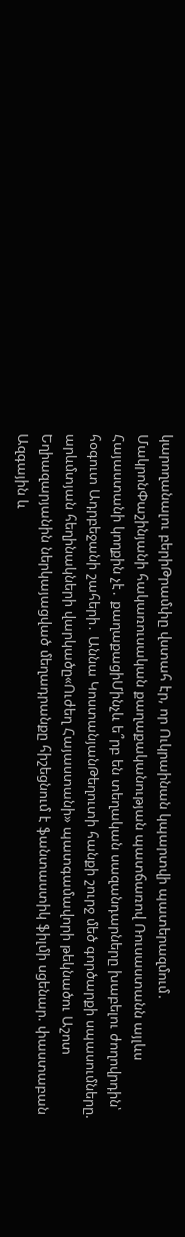կարողանալու բերիԹրամփը վստահ էր, որ Ուկրաինան կպարտվի պատերազմում․ ՄակրոնՓաշինյանի հակառուսական քաղաքականության պատճառով Ռուսաստանն այլևս Հայաստանի կողքին չէ․ քաղաքացիՄինչև ե՞րբ են տեղական սազանդարները խաբելու ժողովրդին՝ հօգուտ Ադրբեջանի շահերի․ Աննա ԿոստանյանԹեղուտի հանքի շուրջ մեծ գործարքի սպասումները. արևմտյան հեղինակների վարկածը«Ուժեղ Հայաստանի» պատգամավորի թեկնածու Աշոտ Եղիազարյանին ներկայացված մեղադրանքը հիշեցնում է ֆանտաստիկ ֆիլմի սցենար. փաստաբան Ազգային և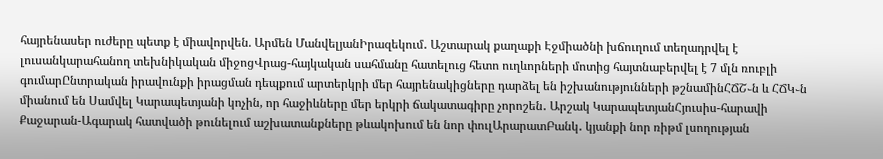հայրենասեր ուժերը պետք է միավորվեն. Արմեն ՄանվելյանԻրազեկում․ Աշտարակ քաղաքի Էջմիածնի խճուղում տեղադրվել է լուսանկարահանող տեխնիկական միջոցՎրաց-հայկական սահմանը հատելուց հետո ուղևորների մոտից հայտնաբերվել է 7 մլն ռուբլի գումարԸնտրական իրավունքի իրացման դեպքում արտերկրի մեր հայրենակիցները դարձել են իշխանությունների թշնամինՀՃՇ֊ն և ՀՃԿ֊ն միանում են Սամվել Կարապետյանի կոչին, որ հաջիևները մեր երկրի ճակատագիրը չորոշեն․ Արշակ ԿարապետյանՀյուսիս-հարավի Քաջարան-Ագարակ հատվածի թունելում աշխատանքները թևակոխում են նոր փուլԱրարատԲանկ․ կյանքի նոր ռիթմ լսողության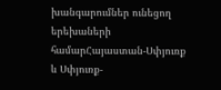խանգարումներ ունեցող երեխաների համարՀայաստան-Սփյուռք և Սփյուռք-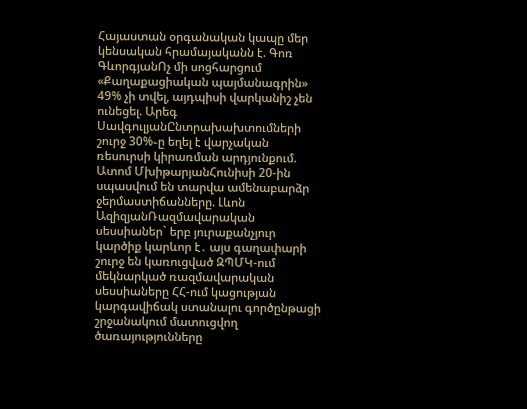Հայաստան օրգանական կապը մեր կենսական հրամայականն է. Գոռ ԳևորգյանՈչ մի սոցհարցում «Քաղաքացիական պայմանագրին» 49% չի տվել, այդպիսի վարկանիշ չեն ունեցել. Արեգ ՍավգուլյանԸնտրախախտումների շուրջ 30%֊ը եղել է վարչական ռեսուրսի կիրառման արդյունքում. Ատոմ ՄխիթարյանՀունիսի 20-ին սպասվում են տարվա ամենաբարձր ջերմաստիճանները. Լևոն ԱզիզյանՌազմավարական սեսսիաներ` երբ յուրաքանչյուր կարծիք կարևոր է․ այս գաղափարի շուրջ են կառուցված ԶՊՄԿ-ում մեկնարկած ռազմավարական սեսսիաները ՀՀ-ում կացության կարգավիճակ ստանալու գործընթացի շրջանակում մատուցվող ծառայությունները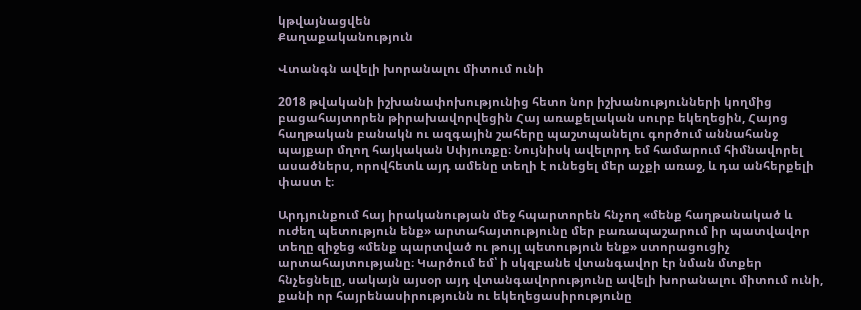կթվայնացվեն
Քաղաքականություն

Վտանգն ավելի խորանալու միտում ունի

2018 թվականի իշխանափոխությունից հետո նոր իշխանությունների կողմից բացահայտորեն թիրախավորվեցին Հայ առաքելական սուրբ եկեղեցին, Հայոց հաղթական բանակն ու ազգային շահերը պաշտպանելու գործում աննահանջ պայքար մղող հայկական Սփյուռքը։ Նույնիսկ ավելորդ եմ համարում հիմնավորել ասածներս, որովհետև այդ ամենը տեղի է ունեցել մեր աչքի առաջ, և դա անհերքելի փաստ է։

Արդյունքում հայ իրականության մեջ հպարտորեն հնչող «մենք հաղթանակած և ուժեղ պետություն ենք» արտահայտությունը մեր բառապաշարում իր պատվավոր տեղը զիջեց «մենք պարտված ու թույլ պետություն ենք» ստորացուցիչ արտահայտությանը։ Կարծում եմ՝ ի սկզբանե վտանգավոր էր նման մտքեր հնչեցնելը, սակայն այսօր այդ վտանգավորությունը ավելի խորանալու միտում ունի, քանի որ հայրենասիրությունն ու եկեղեցասիրությունը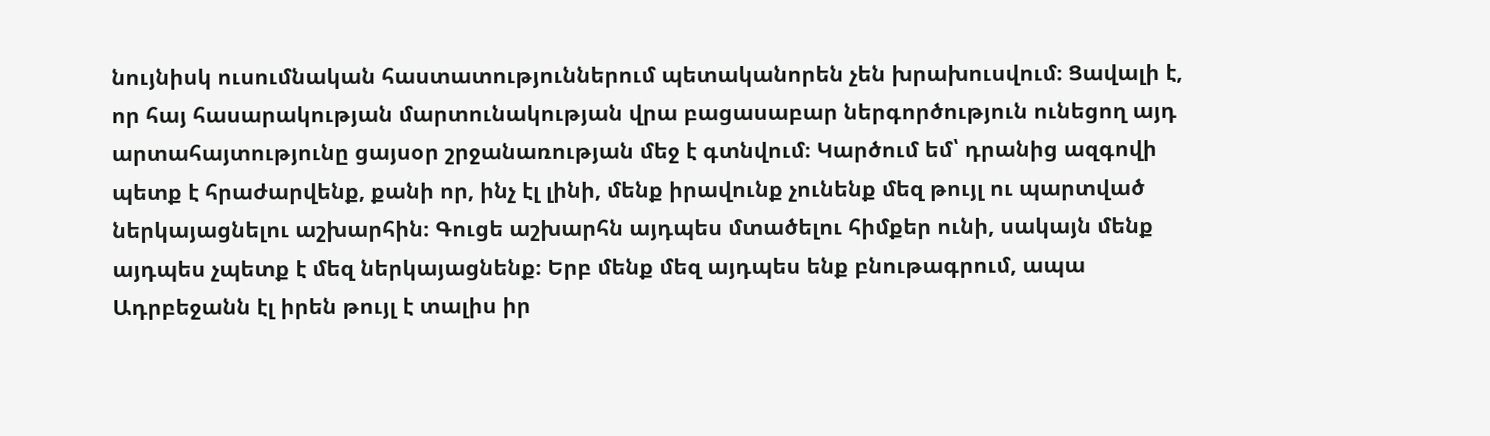նույնիսկ ուսումնական հաստատություններում պետականորեն չեն խրախուսվում։ Ցավալի է, որ հայ հասարակության մարտունակության վրա բացասաբար ներգործություն ունեցող այդ արտահայտությունը ցայսօր շրջանառության մեջ է գտնվում։ Կարծում եմ՝ դրանից ազգովի պետք է հրաժարվենք, քանի որ, ինչ էլ լինի, մենք իրավունք չունենք մեզ թույլ ու պարտված ներկայացնելու աշխարհին։ Գուցե աշխարհն այդպես մտածելու հիմքեր ունի, սակայն մենք այդպես չպետք է մեզ ներկայացնենք։ Երբ մենք մեզ այդպես ենք բնութագրում, ապա Ադրբեջանն էլ իրեն թույլ է տալիս իր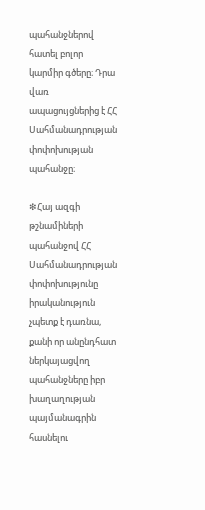պահանջներով հատել բոլոր կարմիր գծերը։ Դրա վառ ապացույցներից է ՀՀ Սահմանադրության փոփոխության պահանջը։

❇Հայ ազգի թշնամիների պահանջով ՀՀ Սահմանադրության փոփոխությունը իրականություն չպետք է դառնա, քանի որ անընդհատ ներկայացվող պահանջները իբր խաղաղության պայմանագրին հասնելու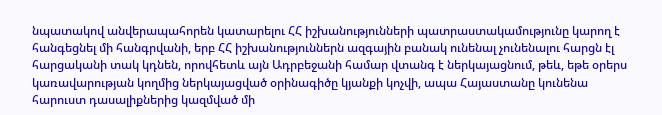նպատակով անվերապահորեն կատարելու ՀՀ իշխանությունների պատրաստակամությունը կարող է հանգեցնել մի հանգրվանի, երբ ՀՀ իշխանություններն ազգային բանակ ունենալ չունենալու հարցն էլ հարցականի տակ կդնեն, որովհետև այն Ադրբեջանի համար վտանգ է ներկայացնում, թեև, եթե օրերս կառավարության կողմից ներկայացված օրինագիծը կյանքի կոչվի, ապա Հայաստանը կունենա հարուստ դասալիքներից կազմված մի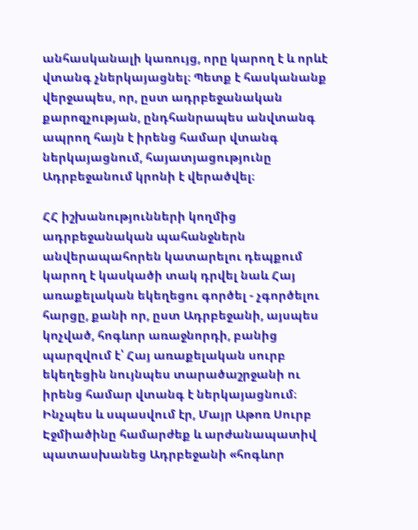անհասկանալի կառույց, որը կարող է և որևէ վտանգ չներկայացնել։ Պետք է հասկանանք վերջապես, որ, ըստ ադրբեջանական քարոզչության, ընդհանրապես անվտանգ ապրող հայն է իրենց համար վտանգ ներկայացնում, հայատյացությունը Ադրբեջանում կրոնի է վերածվել։

ՀՀ իշխանությունների կողմից ադրբեջանական պահանջներն անվերապահորեն կատարելու դեպքում կարող է կասկածի տակ դրվել նաև Հայ առաքելական եկեղեցու գործել - չգործելու հարցը, քանի որ, ըստ Ադրբեջանի, այսպես կոչված, հոգևոր առաջնորդի, բանից պարզվում է՝ Հայ առաքելական սուրբ եկեղեցին նույնպես տարածաշրջանի ու իրենց համար վտանգ է ներկայացնում։ Ինչպես և սպասվում էր, Մայր Աթոռ Սուրբ Էջմիածինը համարժեք և արժանապատիվ պատասխանեց Ադրբեջանի «հոգևոր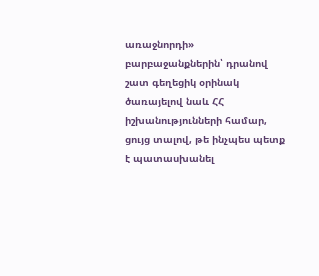առաջնորդի» բարբաջանքներին՝ դրանով շատ գեղեցիկ օրինակ ծառայելով նաև ՀՀ իշխանությունների համար, ցույց տալով, թե ինչպես պետք է պատասխանել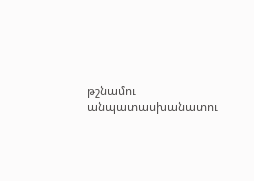թշնամու անպատասխանատու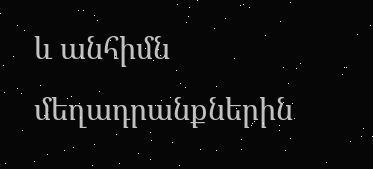և անհիմն մեղադրանքներին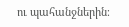ու պահանջներին։